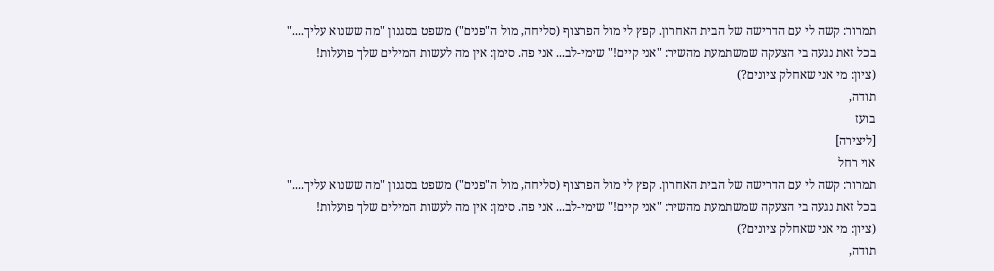תמרור: קשה לי עם הדרישה של הבית האחרון. קפץ לי מול הפרצוף (סליחה, מול ה"פנים") משפט בסגנון "מה ששנוא עליך...."
בכל זאת נגעה בי הצעקה שמשתמעת מהשיר: "אני קיים!" שימי-לב... אני פה. סימן: אין מה לעשות המילים שלך פועלות!
(ציון: מי אני שאחלק ציונים?)
תודה,
בועז
[ליצירה]
אוי רחל
תמרור: קשה לי עם הדרישה של הבית האחרון. קפץ לי מול הפרצוף (סליחה, מול ה"פנים") משפט בסגנון "מה ששנוא עליך...."
בכל זאת נגעה בי הצעקה שמשתמעת מהשיר: "אני קיים!" שימי-לב... אני פה. סימן: אין מה לעשות המילים שלך פועלות!
(ציון: מי אני שאחלק ציונים?)
תודה,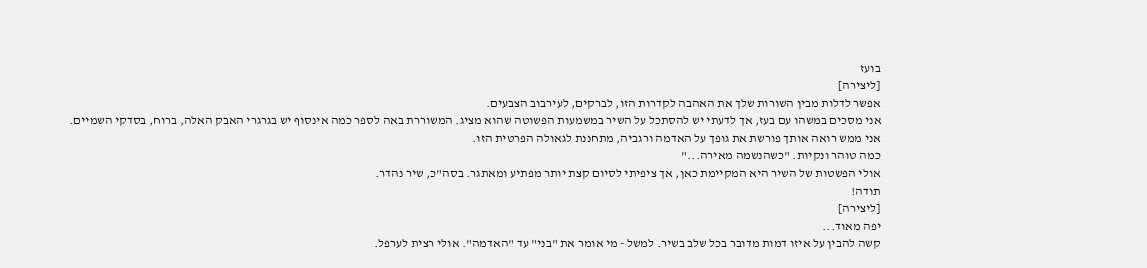בועז
[ליצירה]
אפשר לדלות מבין השורות שלך את האהבה לקדרות הזו, לברקים, לעירבוב הצבעים.
אני מסכים במשהו עם בעז, אך לדעתי יש להסתכל על השיר במשמעות הפשוטה שהוא מציג. המשוררת באה לספר כמה אינסוף יש בגרגרי האבק האלה, ברוח, בסדקי השמיים.
אני ממש רואה אותך פורשת את גופך על האדמה ורגביה, מתחננת לגאולה הפרטית הזו.
כמה טוהר ונקיות. "כשהנשמה מאירה..."
אולי הפשטות של השיר היא המקיימת כאן, אך ציפיתי לסיום קצת יותר מפתיע ומאתגר. בסה"כ, שיר נהדר.
תודה!
[ליצירה]
יפה מאוד...
קשה להבין על איזו דמות מדובר בכל שלב בשיר. למשל - מי אומר את "בני" עד "האדמה". אולי רצית לערפל.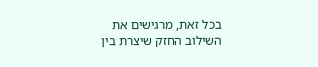בכל זאת, מרגישים את השילוב החזק שיצרת בין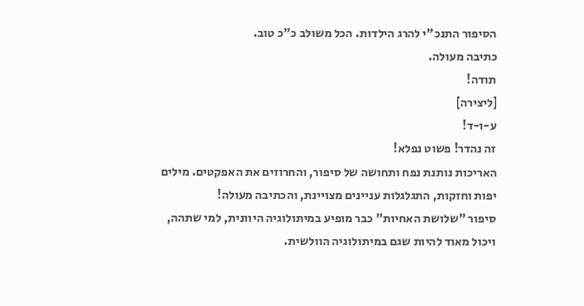הסיפור התנכ"י להרג הילדות. הכל משולב כ"כ טוב.
כתיבה מעולה.
תודה!
[ליצירה]
ע-ו-ד!
זה נהדר! פשוט נפלא!
האריכות נותנת נפח ותחושה של סיפור, והחרוזים את האפקטים. מילים יפות וחזקות, התגלגלות עניינים מצויינת, והכתיבה מעולה!
סיפור "שלושת האחיות" כבר מופיע במיתולוגיה היוונית, למי שתהה, ויכול מאוד להיות שגם במיתולוגיה הוולשית.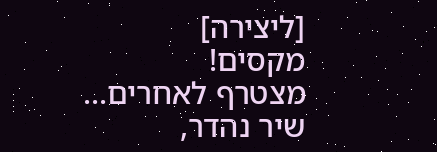[ליצירה]
מקסים!
מצטרף לאחרים...
שיר נהדר,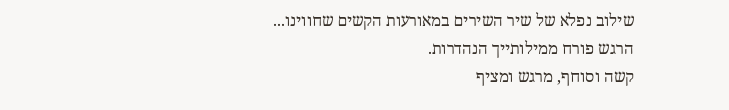שילוב נפלא של שיר השירים במאורעות הקשים שחווינו...
הרגש פורח ממילותייך הנהדרות.
קשה וסוחף, מרגש ומציף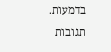בדמעות.
תגובות